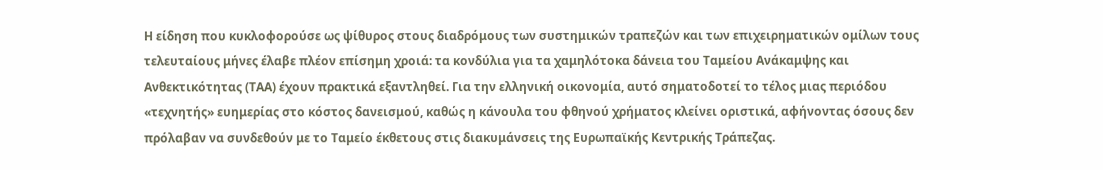Η είδηση που κυκλοφορούσε ως ψίθυρος στους διαδρόμους των συστημικών τραπεζών και των επιχειρηματικών ομίλων τους τελευταίους μήνες έλαβε πλέον επίσημη χροιά: τα κονδύλια για τα χαμηλότοκα δάνεια του Ταμείου Ανάκαμψης και Ανθεκτικότητας (ΤΑΑ) έχουν πρακτικά εξαντληθεί. Για την ελληνική οικονομία, αυτό σηματοδοτεί το τέλος μιας περιόδου «τεχνητής» ευημερίας στο κόστος δανεισμού, καθώς η κάνουλα του φθηνού χρήματος κλείνει οριστικά, αφήνοντας όσους δεν πρόλαβαν να συνδεθούν με το Ταμείο έκθετους στις διακυμάνσεις της Ευρωπαϊκής Κεντρικής Τράπεζας.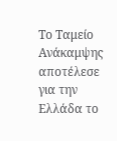Το Ταμείο Ανάκαμψης αποτέλεσε για την Ελλάδα το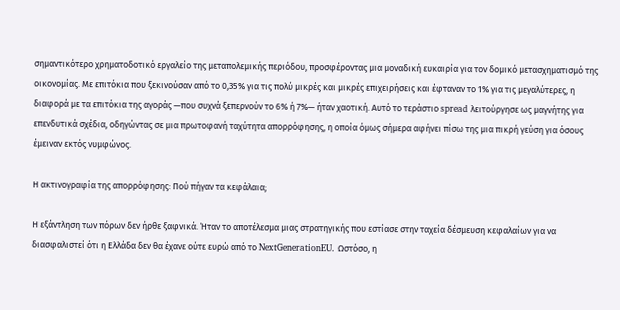σημαντικότερο χρηματοδοτικό εργαλείο της μεταπολεμικής περιόδου, προσφέροντας μια μοναδική ευκαιρία για τον δομικό μετασχηματισμό της οικονομίας. Με επιτόκια που ξεκινούσαν από το 0,35% για τις πολύ μικρές και μικρές επιχειρήσεις και έφταναν το 1% για τις μεγαλύτερες, η διαφορά με τα επιτόκια της αγοράς —που συχνά ξεπερνούν το 6% ή 7%— ήταν χαοτική. Αυτό το τεράστιο spread λειτούργησε ως μαγνήτης για επενδυτικά σχέδια, οδηγώντας σε μια πρωτοφανή ταχύτητα απορρόφησης, η οποία όμως σήμερα αφήνει πίσω της μια πικρή γεύση για όσους έμειναν εκτός νυμφώνος.

Η ακτινογραφία της απορρόφησης: Πού πήγαν τα κεφάλαια;

Η εξάντληση των πόρων δεν ήρθε ξαφνικά. Ήταν το αποτέλεσμα μιας στρατηγικής που εστίασε στην ταχεία δέσμευση κεφαλαίων για να διασφαλιστεί ότι η Ελλάδα δεν θα έχανε ούτε ευρώ από το NextGenerationEU. Ωστόσο, η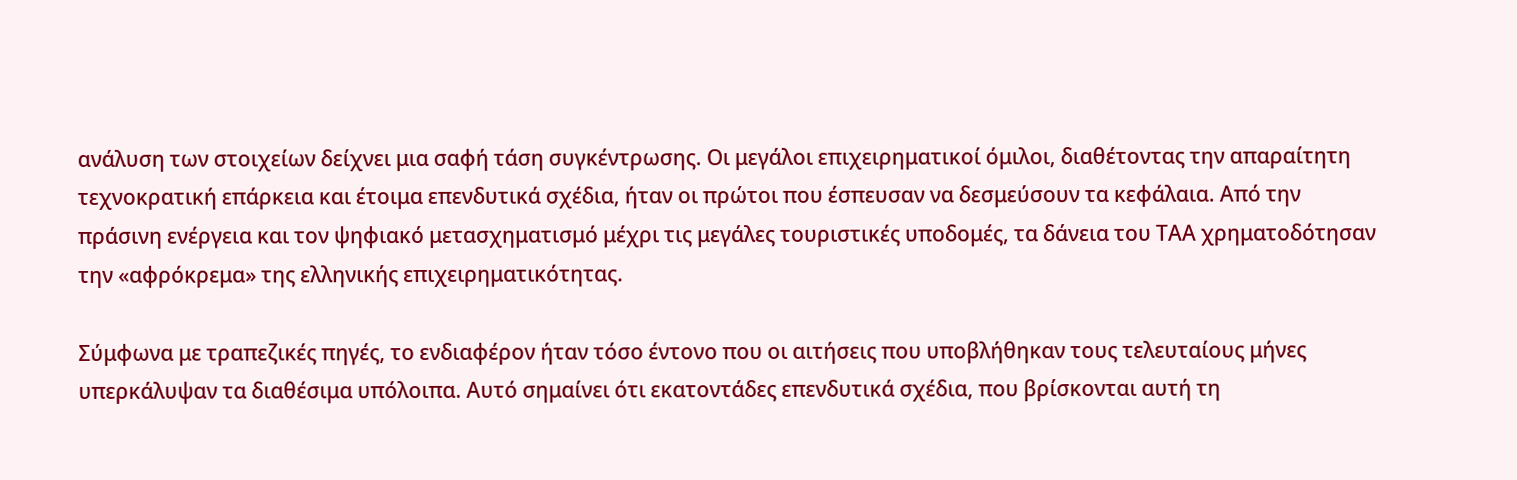ανάλυση των στοιχείων δείχνει μια σαφή τάση συγκέντρωσης. Οι μεγάλοι επιχειρηματικοί όμιλοι, διαθέτοντας την απαραίτητη τεχνοκρατική επάρκεια και έτοιμα επενδυτικά σχέδια, ήταν οι πρώτοι που έσπευσαν να δεσμεύσουν τα κεφάλαια. Από την πράσινη ενέργεια και τον ψηφιακό μετασχηματισμό μέχρι τις μεγάλες τουριστικές υποδομές, τα δάνεια του ΤΑΑ χρηματοδότησαν την «αφρόκρεμα» της ελληνικής επιχειρηματικότητας.

Σύμφωνα με τραπεζικές πηγές, το ενδιαφέρον ήταν τόσο έντονο που οι αιτήσεις που υποβλήθηκαν τους τελευταίους μήνες υπερκάλυψαν τα διαθέσιμα υπόλοιπα. Αυτό σημαίνει ότι εκατοντάδες επενδυτικά σχέδια, που βρίσκονται αυτή τη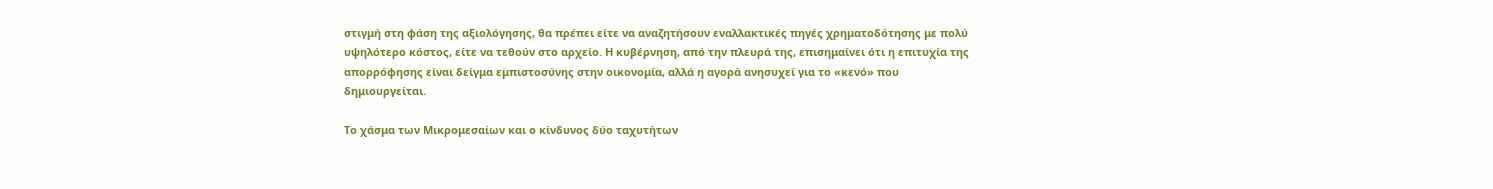στιγμή στη φάση της αξιολόγησης, θα πρέπει είτε να αναζητήσουν εναλλακτικές πηγές χρηματοδότησης με πολύ υψηλότερο κόστος, είτε να τεθούν στο αρχείο. Η κυβέρνηση, από την πλευρά της, επισημαίνει ότι η επιτυχία της απορρόφησης είναι δείγμα εμπιστοσύνης στην οικονομία, αλλά η αγορά ανησυχεί για το «κενό» που δημιουργείται.

Το χάσμα των Μικρομεσαίων και ο κίνδυνος δύο ταχυτήτων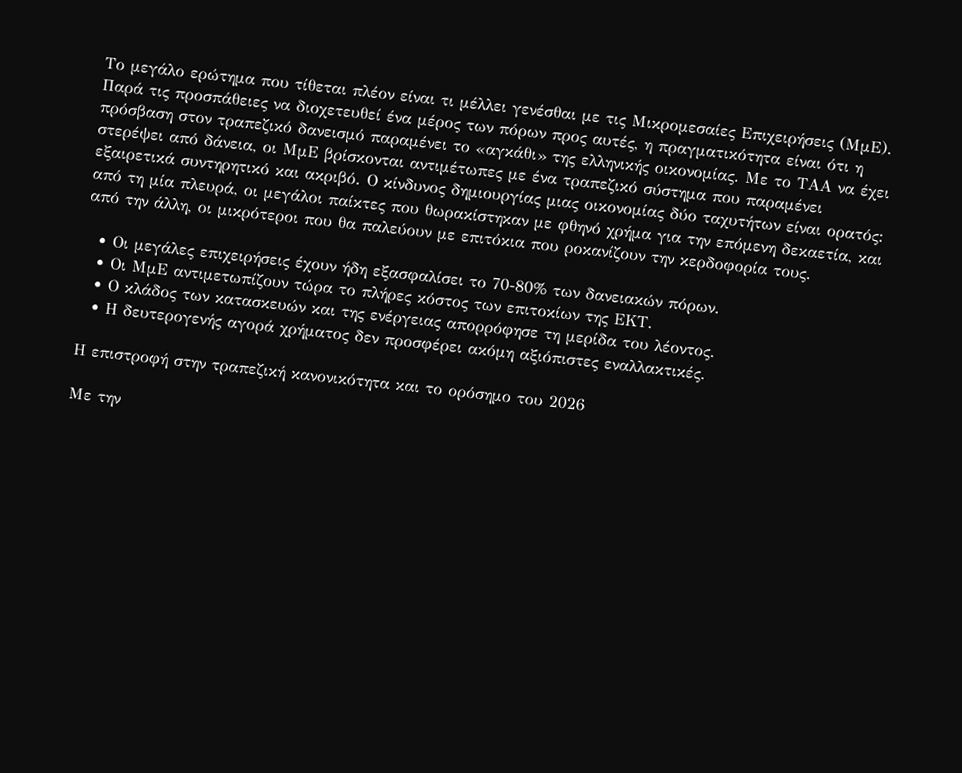Το μεγάλο ερώτημα που τίθεται πλέον είναι τι μέλλει γενέσθαι με τις Μικρομεσαίες Επιχειρήσεις (ΜμΕ). Παρά τις προσπάθειες να διοχετευθεί ένα μέρος των πόρων προς αυτές, η πραγματικότητα είναι ότι η πρόσβαση στον τραπεζικό δανεισμό παραμένει το «αγκάθι» της ελληνικής οικονομίας. Με το ΤΑΑ να έχει στερέψει από δάνεια, οι ΜμΕ βρίσκονται αντιμέτωπες με ένα τραπεζικό σύστημα που παραμένει εξαιρετικά συντηρητικό και ακριβό. Ο κίνδυνος δημιουργίας μιας οικονομίας δύο ταχυτήτων είναι ορατός: από τη μία πλευρά, οι μεγάλοι παίκτες που θωρακίστηκαν με φθηνό χρήμα για την επόμενη δεκαετία, και από την άλλη, οι μικρότεροι που θα παλεύουν με επιτόκια που ροκανίζουν την κερδοφορία τους.

  • Οι μεγάλες επιχειρήσεις έχουν ήδη εξασφαλίσει το 70-80% των δανειακών πόρων.
  • Οι ΜμΕ αντιμετωπίζουν τώρα το πλήρες κόστος των επιτοκίων της ΕΚΤ.
  • Ο κλάδος των κατασκευών και της ενέργειας απορρόφησε τη μερίδα του λέοντος.
  • Η δευτερογενής αγορά χρήματος δεν προσφέρει ακόμη αξιόπιστες εναλλακτικές.

Η επιστροφή στην τραπεζική κανονικότητα και το ορόσημο του 2026

Με την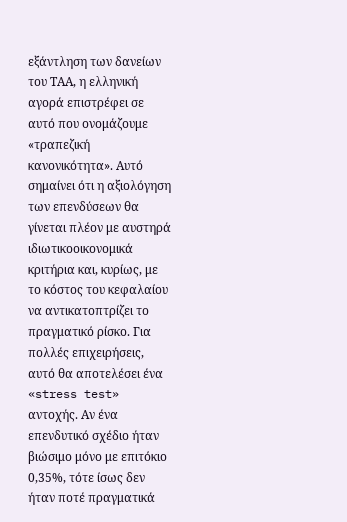εξάντληση των δανείων του ΤΑΑ, η ελληνική αγορά επιστρέφει σε αυτό που ονομάζουμε «τραπεζική κανονικότητα». Αυτό σημαίνει ότι η αξιολόγηση των επενδύσεων θα γίνεται πλέον με αυστηρά ιδιωτικοοικονομικά κριτήρια και, κυρίως, με το κόστος του κεφαλαίου να αντικατοπτρίζει το πραγματικό ρίσκο. Για πολλές επιχειρήσεις, αυτό θα αποτελέσει ένα «stress test» αντοχής. Αν ένα επενδυτικό σχέδιο ήταν βιώσιμο μόνο με επιτόκιο 0,35%, τότε ίσως δεν ήταν ποτέ πραγματικά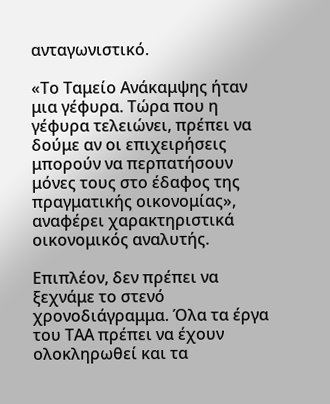ανταγωνιστικό.

«Το Ταμείο Ανάκαμψης ήταν μια γέφυρα. Τώρα που η γέφυρα τελειώνει, πρέπει να δούμε αν οι επιχειρήσεις μπορούν να περπατήσουν μόνες τους στο έδαφος της πραγματικής οικονομίας», αναφέρει χαρακτηριστικά οικονομικός αναλυτής.

Επιπλέον, δεν πρέπει να ξεχνάμε το στενό χρονοδιάγραμμα. Όλα τα έργα του ΤΑΑ πρέπει να έχουν ολοκληρωθεί και τα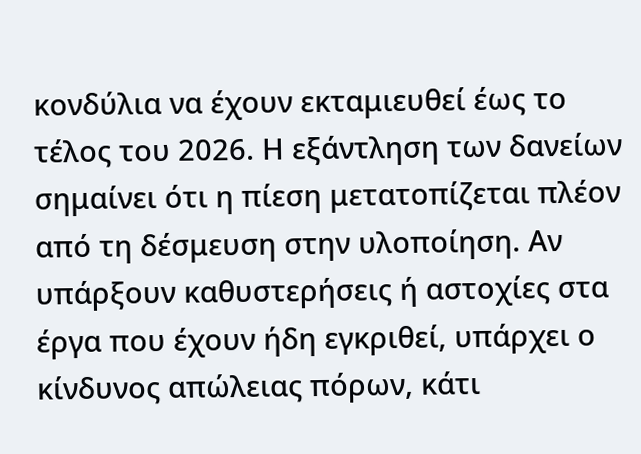κονδύλια να έχουν εκταμιευθεί έως το τέλος του 2026. Η εξάντληση των δανείων σημαίνει ότι η πίεση μετατοπίζεται πλέον από τη δέσμευση στην υλοποίηση. Αν υπάρξουν καθυστερήσεις ή αστοχίες στα έργα που έχουν ήδη εγκριθεί, υπάρχει ο κίνδυνος απώλειας πόρων, κάτι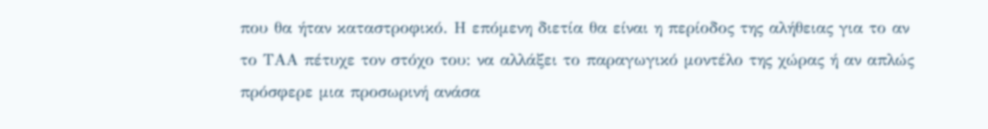που θα ήταν καταστροφικό. Η επόμενη διετία θα είναι η περίοδος της αλήθειας για το αν το ΤΑΑ πέτυχε τον στόχο του: να αλλάξει το παραγωγικό μοντέλο της χώρας ή αν απλώς πρόσφερε μια προσωρινή ανάσα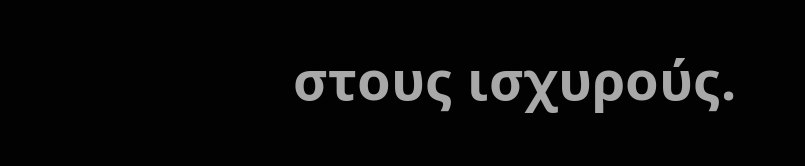στους ισχυρούς.